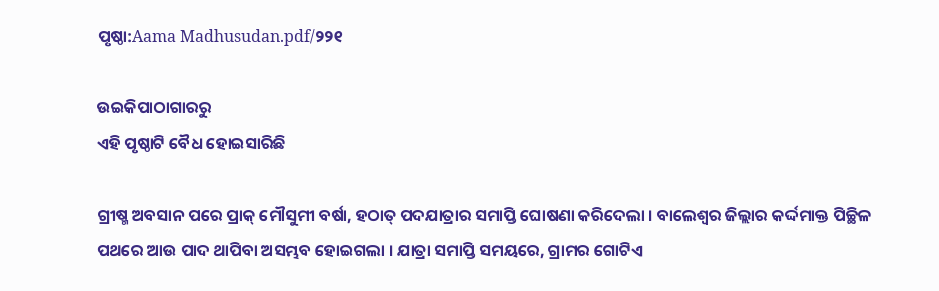ପୃଷ୍ଠା:Aama Madhusudan.pdf/୨୨୧

ଉଇକିପାଠାଗାର‌ରୁ
ଏହି ପୃଷ୍ଠାଟି ବୈଧ ହୋଇସାରିଛି

ଗ୍ରୀଷ୍ମ ଅବସାନ ପରେ ପ୍ରାକ୍‍ ମୌସୁମୀ ବର୍ଷା, ହଠାତ୍‍ ପଦଯାତ୍ରାର ସମାପ୍ତି ଘୋଷଣା କରିଦେଲା । ବାଲେଶ୍ୱର ଜିଲ୍ଲାର କର୍ଦ୍ଦମାକ୍ତ ପିଚ୍ଛିଳ ପଥରେ ଆଉ ପାଦ ଥାପିବା ଅସମ୍ଭବ ହୋଇଗଲା । ଯାତ୍ରା ସମାପ୍ତି ସମୟରେ, ଗ୍ରାମର ଗୋଟିଏ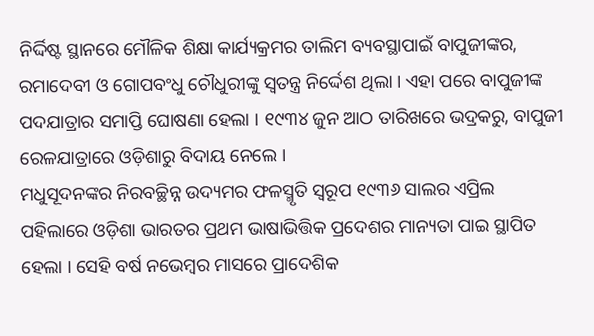ନିର୍ଦ୍ଦିଷ୍ଟ ସ୍ଥାନରେ ମୌଳିକ ଶିକ୍ଷା କାର୍ଯ୍ୟକ୍ରମର ତାଲିମ ବ୍ୟବସ୍ଥାପାଇଁ ବାପୁଜୀଙ୍କର, ରମାଦେବୀ ଓ ଗୋପବଂଧୁ ଚୌଧୁରୀଙ୍କୁ ସ୍ୱତନ୍ତ୍ର ନିର୍ଦ୍ଦେଶ ଥିଲା । ଏହା ପରେ ବାପୁଜୀଙ୍କ ପଦଯାତ୍ରାର ସମାପ୍ତି ଘୋଷଣା ହେଲା । ୧୯୩୪ ଜୁନ ଆଠ ତାରିଖରେ ଭଦ୍ରକରୁ, ବାପୁଜୀ ରେଳଯାତ୍ରାରେ ଓଡ଼ିଶାରୁ ବିଦାୟ ନେଲେ ।
ମଧୁସୂଦନଙ୍କର ନିରବଚ୍ଛିନ୍ନ ଉଦ୍ୟମର ଫଳସ୍ମୃତି ସ୍ୱରୂପ ୧୯୩୬ ସାଲର ଏପ୍ରିଲ ପହିଲାରେ ଓଡ଼ିଶା ଭାରତର ପ୍ରଥମ ଭାଷାଭିତ୍ତିକ ପ୍ରଦେଶର ମାନ୍ୟତା ପାଇ ସ୍ଥାପିତ ହେଲା । ସେହି ବର୍ଷ ନଭେମ୍ବର ମାସରେ ପ୍ରାଦେଶିକ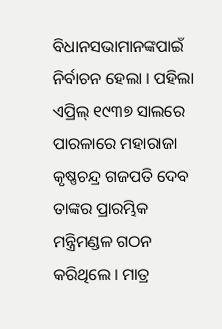ବିଧାନସଭାମାନଙ୍କପାଇଁ ନିର୍ବାଚନ ହେଲା । ପହିଲା ଏପ୍ରିଲ୍‍ ୧୯୩୭ ସାଲରେ ପାରଳାରେ ମହାରାଜା କୃଷ୍ଣଚନ୍ଦ୍ର ଗଜପତି ଦେବ ତାଙ୍କର ପ୍ରାରମ୍ଭିକ ମନ୍ତ୍ରିମଣ୍ଡଳ ଗଠନ କରିଥିଲେ । ମାତ୍ର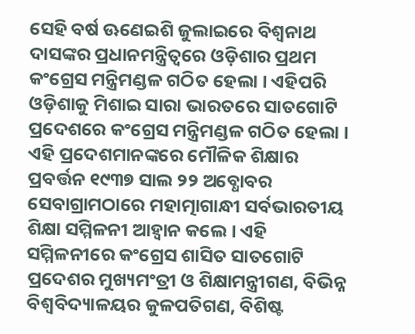ସେହି ବର୍ଷ ଊଣେଇଶି ଜୁଲାଇରେ ବିଶ୍ୱନାଥ ଦାସଙ୍କର ପ୍ରଧାନମନ୍ତ୍ରିତ୍ୱରେ ଓଡ଼ିଶାର ପ୍ରଥମ କଂଗ୍ରେସ ମନ୍ତ୍ରିମଣ୍ଡଳ ଗଠିତ ହେଲା । ଏହିପରି ଓଡ଼ିଶାକୁ ମିଶାଇ ସାରା ଭାରତରେ ସାତଗୋଟି ପ୍ରଦେଶରେ କଂଗ୍ରେସ ମନ୍ତ୍ରିମଣ୍ଡଳ ଗଠିତ ହେଲା । ଏହି ପ୍ରଦେଶମାନଙ୍କରେ ମୌଳିକ ଶିକ୍ଷାର ପ୍ରବର୍ତ୍ତନ ୧୯୩୭ ସାଲ ୨୨ ଅବ୍ଧୋବର ସେବାଗ୍ରାମଠାରେ ମହାତ୍ମାଗାନ୍ଧୀ ସର୍ବଭାରତୀୟ ଶିକ୍ଷା ସମ୍ମିଳନୀ ଆହ୍ୱାନ କଲେ । ଏହି ସମ୍ମିଳନୀରେ କଂଗ୍ରେସ ଶାସିତ ସାତଗୋଟି ପ୍ରଦେଶର ମୁଖ୍ୟମଂତ୍ରୀ ଓ ଶିକ୍ଷାମନ୍ତ୍ରୀଗଣ, ବିଭିନ୍ନ ବିଶ୍ୱବିଦ୍ୟାଳୟର କୁଳପତିଗଣ, ବିଶିଷ୍ଟ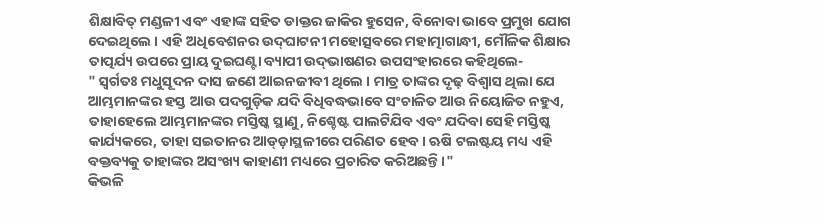ଶିକ୍ଷାବିତ୍‍ ମଣ୍ଡଳୀ ଏବଂ ଏହାଙ୍କ ସହିତ ଡାକ୍ତର ଜାକିର ହୁସେନ, ବିନୋବା ଭାବେ ପ୍ରମୁଖ ଯୋଗ ଦେଇଥିଲେ । ଏହି ଅଧିବେଶନର ଉଦ୍‍ଘାଟନୀ ମହୋତ୍ସବରେ ମହାତ୍ମାଗାନ୍ଧୀ, ମୌଳିକ ଶିକ୍ଷାର ତାତ୍ପର୍ଯ୍ୟ ଉପରେ ପ୍ରାୟ ଦୁଇଘଣ୍ଟା ବ୍ୟାପୀ ଉଦ୍‍ଭାଷଣର ଉପସଂହାରରେ କହିଥିଲେ-
" ସ୍ୱର୍ଗତଃ ମଧୁସୂଦନ ଦାସ ଜଣେ ଆଇନଜୀବୀ ଥିଲେ । ମାତ୍ର ତାଙ୍କର ଦୃଢ଼ ବିଶ୍ୱାସ ଥିଲା ଯେ ଆମ୍ଭମାନଙ୍କର ହସ୍ତ ଆଉ ପଦଗୁଡ଼ିକ ଯଦି ବିଧିବଦ୍ଧଭାବେ ସଂଚାଳିତ ଆଉ ନିୟୋଜିତ ନହୁଏ, ତାହାହେଲେ ଆମ୍ଭମାନଙ୍କର ମସ୍ତିଷ୍କ ସ୍ଥାଣୁ, ନିଶ୍ଚେଷ୍ଟ ପାଲଟିଯିବ ଏବଂ ଯଦିବା ସେହି ମସ୍ତିଷ୍କ କାର୍ଯ୍ୟକରେ, ତାହା ସଇତାନର ଆଡ୍‍ଡ଼ାସ୍ଥଳୀରେ ପରିଣତ ହେବ । ଋଷି ଟଲଷ୍ଟୟ ମଧ୍ୟ ଏହି ବକ୍ତବ୍ୟକୁ ତାହାଙ୍କର ଅସଂଖ୍ୟ କାହାଣୀ ମଧ୍ୟରେ ପ୍ରଚାରିତ କରିଅଛନ୍ତି ।"
କିଭଳି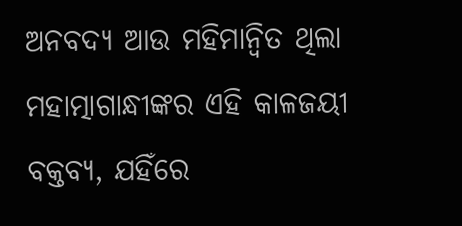ଅନବଦ୍ୟ ଆଉ ମହିମାନ୍ୱିତ ଥିଲା ମହାତ୍ମାଗାନ୍ଧୀଙ୍କର ଏହି କାଳଜୟୀ ବକ୍ତବ୍ୟ, ଯହିଁରେ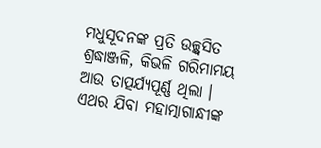ମଧୁସୂଦନଙ୍କ ପ୍ରତି ଉଚ୍ଛ୍ୱସିତ ଶ୍ରଦ୍ଧାଞ୍ଜଳି, କିଭଳି ଗରିମାମୟ ଆଉ ତାତ୍ପର୍ଯ୍ୟପୂର୍ଣ୍ଣ ଥିଲା ।
ଏଥର ଯିବା ମହାତ୍ମାଗାନ୍ଧୀଙ୍କ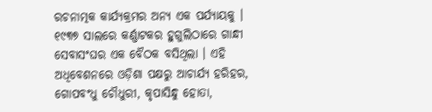ରଚନାତ୍ମକ କାର୍ଯ୍ୟକ୍ରମର ଅନ୍ୟ ଏକ ପର୍ଯ୍ୟାୟକୁ । ୧୯୩୭ ସାଲରେ କର୍ଣ୍ଣାଟକର ହୁଗୁଲିଠାରେ ଗାନ୍ଧୀ ସେବାସଂଘର ଏକ ବୈଠକ ବସିଥିଲା । ଏହି ଅଧିବେଶନରେ ଓଡ଼ିଶା ପକ୍ଷରୁ ଆଚାର୍ଯ୍ୟ ହରିହର, ଗୋପବଂଧୁ ଚୌଧୁରୀ, କୃପାସିନ୍ଧୁ ହୋତା,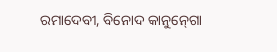ରମାଦେବୀ, ବିନୋଦ କାନୁନ୍‍ଗୋ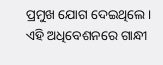ପ୍ରମୁଖ ଯୋଗ ଦେଇଥିଲେ । ଏହି ଅଧିବେଶନରେ ଗାନ୍ଧୀ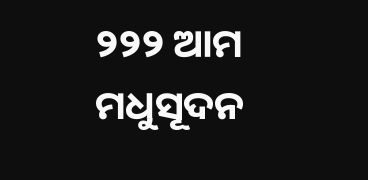୨୨୨ ଆମ ମଧୁସୂଦନ